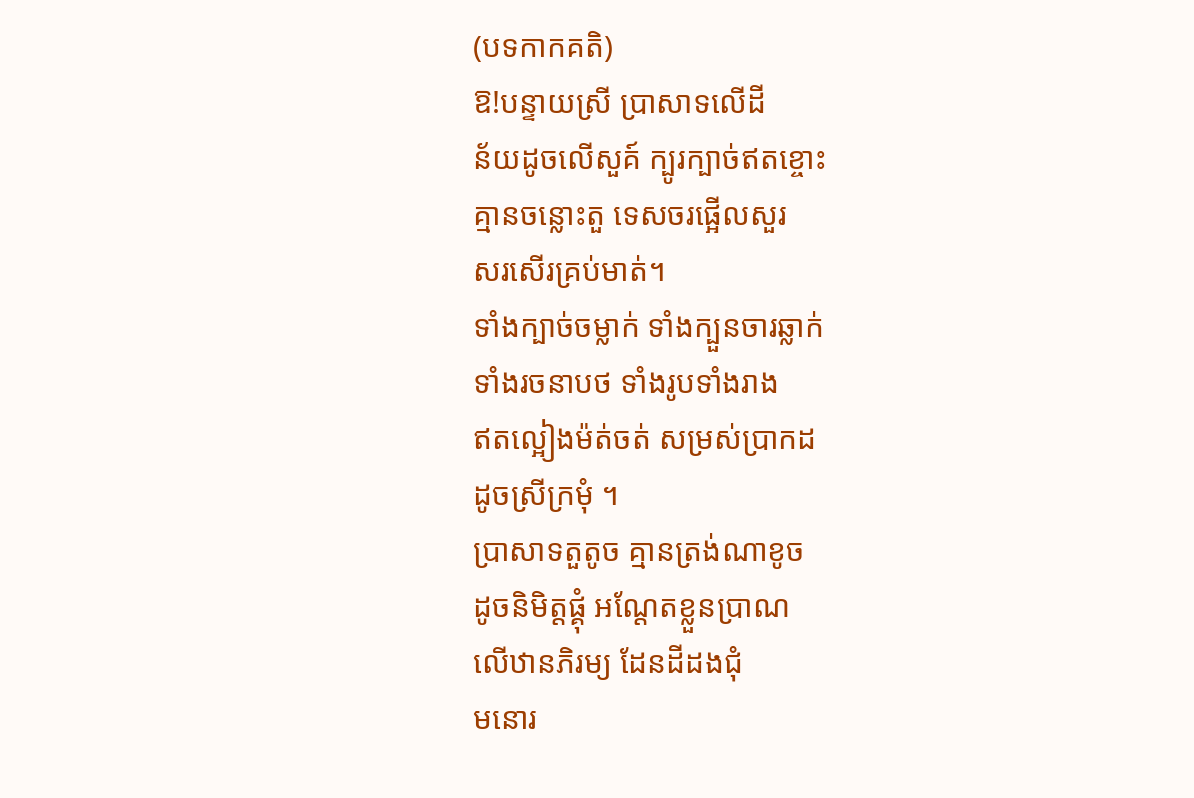(បទកាកគតិ)
ឱ!បន្ទាយស្រី ប្រាសាទលើដី
ន័យដូចលើសួគ៍ ក្បូរក្បាច់ឥតខ្ចោះ
គ្មានចន្លោះតួ ទេសចរផ្អើលសួរ
សរសើរគ្រប់មាត់។
ទាំងក្បាច់ចម្លាក់ ទាំងក្បួនចារឆ្លាក់
ទាំងរចនាបថ ទាំងរូបទាំងរាង
ឥតល្អៀងម៉ត់ចត់ សម្រស់ប្រាកដ
ដូចស្រីក្រមុំ ។
ប្រាសាទតួតូច គ្មានត្រង់ណាខូច
ដូចនិមិត្តផ្គុំ អណ្តែតខ្លួនប្រាណ
លើឋានភិរម្យ ដែនដីដងជុំ
មនោរ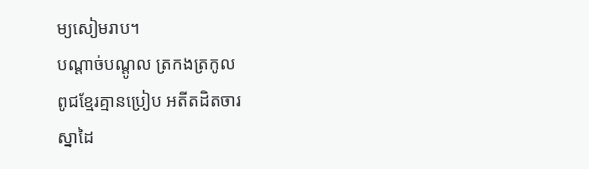ម្យសៀមរាប។
បណ្តាច់បណ្តូល ត្រកងត្រកូល
ពូជខ្មែរគ្មានប្រៀប អតីតដិតចារ
ស្នាដៃ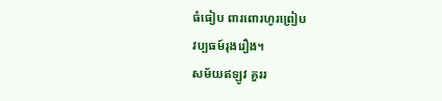ធំធៀប ពារពោរហូរព្រៀប
វប្បធម៍រុងរឿង។
សម័យឥឡូវ គួររ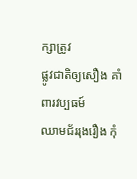ក្សាត្រូវ
ផ្លូវជាតិឲ្យសឿង គាំពារវប្បធម៍
ឈាមជ័ររុងរឿង កុំ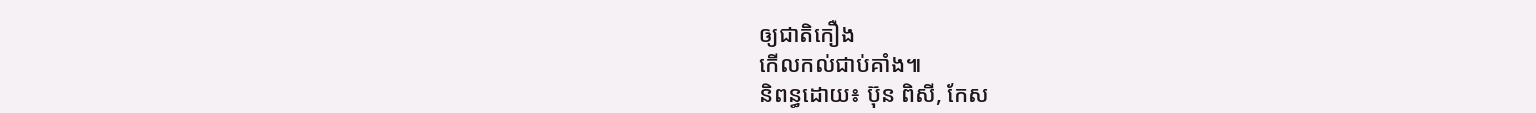ឲ្យជាតិកឿង
កើលកល់ជាប់គាំង៕
និពន្ធដោយ៖ ប៊ុន ពិសី, កែស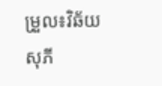ម្រួល៖វិឆ័យ សុភី